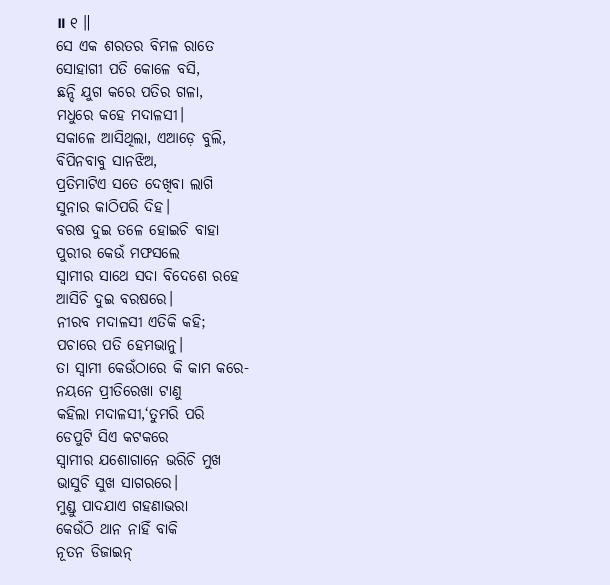॥ ୧ ॥
ସେ ଏକ ଶରତର ବିମଳ ରାତେ
ସୋହାଗୀ ପତି କୋଳେ ବସି,
ଛନ୍ଦି ଯୁଗ କରେ ପତିର ଗଳା,
ମଧୁରେ କହେ ମଦାଳସୀ।
ସକାଳେ ଆସିଥିଲା, ଏଆଡ଼େ ବୁଲି,
ବିପିନବାବୁ ସାନଝିଅ,
ପ୍ରତିମାଟିଏ ସତେ ଦେଖିବା ଲାଗି
ସୁନାର କାଠିପରି ଦିହ।
ବରଷ ଦୁଇ ତଳେ ହୋଇଚି ବାହା
ପୁରୀର କେଉଁ ମଫସଲେ
ସ୍ବାମୀର ସାଥେ ସଦା ବିଦେଶେ ରହେ
ଆସିଚି ଦୁଇ ବରଷରେ।
ନୀରବ ମଦାଳସୀ ଏତିକି କହି;
ପଚାରେ ପତି ହେମଭାନୁ।
ତା ସ୍ବାମୀ କେଉଁଠାରେ କି କାମ କରେ-
ନୟନେ ପ୍ରୀତିରେଖା ଟାଣୁ
କହିଲା ମଦାଳସୀ,‘ତୁମରି ପରି
ଡେପୁଟି ସିଏ କଟକରେ
ସ୍ବାମୀର ଯଶୋଗାନେ ଭରିଚି ମୁଖ
ଭାସୁଚି ସୁଖ ସାଗରରେ।
ମୁଣ୍ଡୁ ପାଦଯାଏ ଗହଣାଭରା
କେଉଁଠି ଥାନ ନାହିଁ ବାକି
ନୂତନ ଡିଜାଇନ୍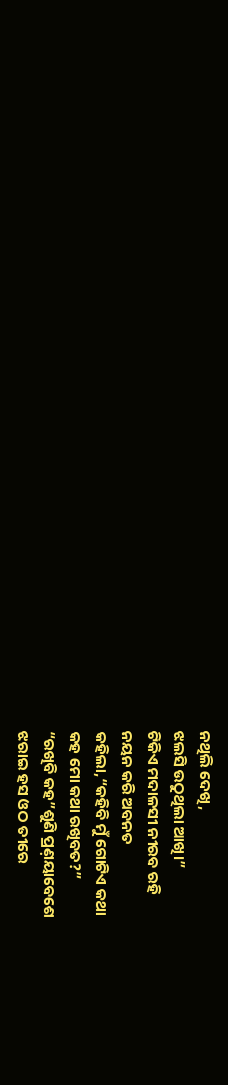ନଥିଲି ଦେଖି,
ଝଲସି ଉଠୁଥିଲା ଆଖି।”
ଟିକିଏ ମଦାଳସୀ ନୀରବ ରହି
ନୟନ କରି ଅବନତ
କହିଲା,“କହିବି ମୁଁ ଗୋଟିଏ କଥା
କହ ମୋ କଥା ରଖିବତ?”
“ରଖିବି କହ”ଶୁଣି ପ୍ରଣ଼ୟାବେଶେ
ଝରାଇ ହସ ଓଠ ତୀରେ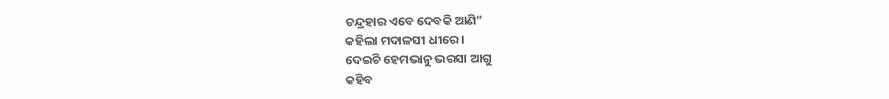ଚନ୍ଦ୍ରହାର ଏବେ ଦେବକି ଆଣି”
କହିଲା ମଦାଳସୀ ଧୀରେ।
ଦେଇଚି ହେମଭାନୁ ଭରସା ଆଗୁ
କହିବ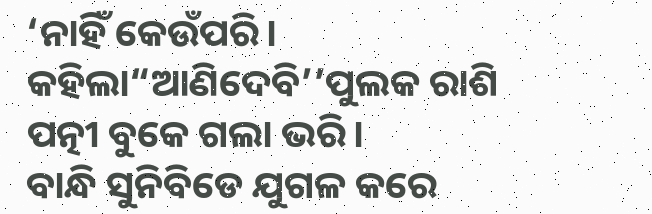‘ନାହିଁ କେଉଁପରି।
କହିଲା“ଆଣିଦେବି’’ପୁଲକ ରାଶି
ପତ୍ନୀ ବୁକେ ଗଲା ଭରି।
ବାନ୍ଧି ସୁନିବିଡେ ଯୁଗଳ କରେ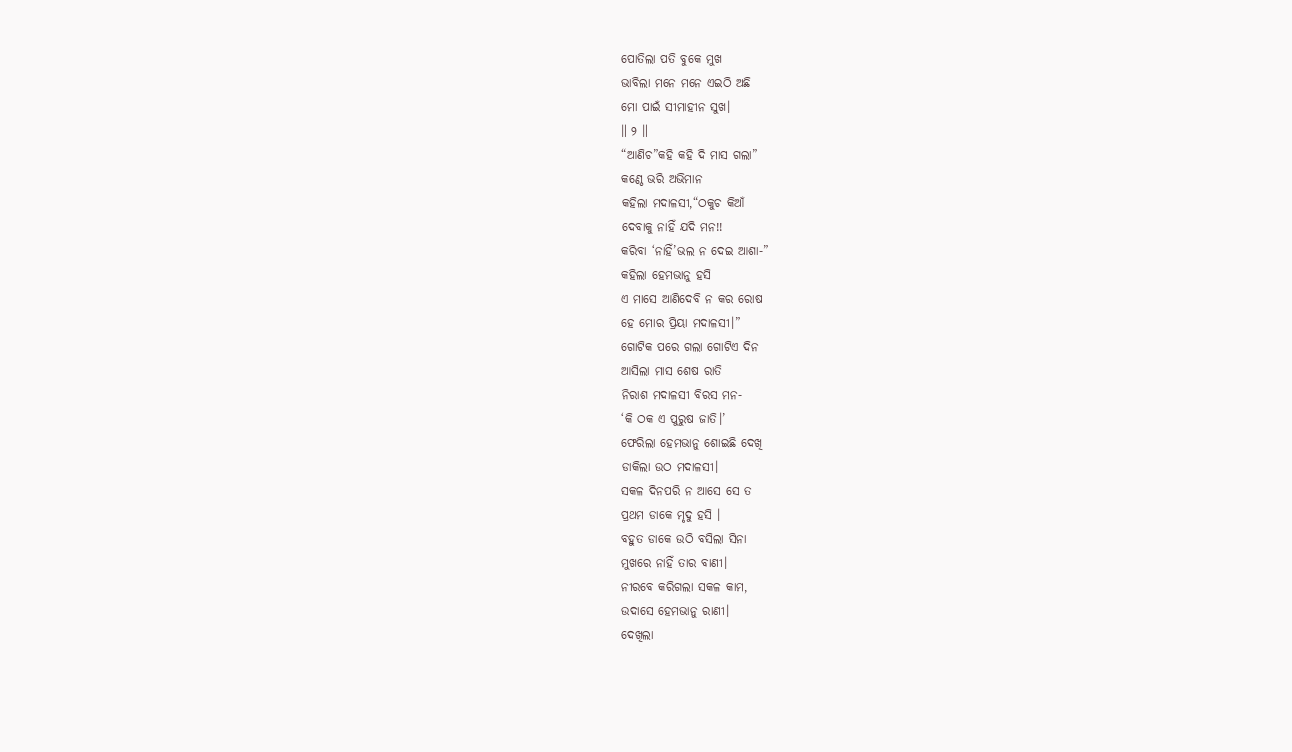ପୋତିଲା ପତି ବୁକେ ମୁଖ
ଭାବିଲା ମନେ ମନେ ଏଇଠି ଅଛି
ମୋ ପାଇଁ ସୀମାହୀନ ସୁଖ।
॥ ୨ ॥
“ଆଣିଚ”କହି କହି ଦି ମାସ ଗଲା”
କଣ୍ଠେ ଭରି ଅଭିମାନ
କହିଲା ମଦାଳସୀ,“ଠକୁଚ କିଆଁ
ଦେବାକୁ ନାହିଁ ଯଦି ମନ!!
କରିବା ‘ନାହିଁ’ଭଲ ନ ଦେଇ ଆଶା-”
କହିଲା ହେମଭାନୁ ହସି
ଏ ମାସେ ଆଣିଦେବି ନ କର ରୋଷ
ହେ ମୋର ପ୍ରିୟା ମଦାଳସୀ।”
ଗୋଟିକ ପରେ ଗଲା ଗୋଟିଏ ଦିନ
ଆସିଲା ମାସ ଶେଷ ରାତି
ନିରାଶ ମଦାଳସୀ ବିରସ ମନ-
‘କି ଠକ ଏ ପୁରୁଷ ଜାତି।’
ଫେରିଲା ହେମଭାନୁ ଶୋଇଛି ଦେଖି
ଡାକିଲା ଉଠ ମଦାଳସୀ।
ସକଳ ଦିନପରି ନ ଆସେ ସେ ତ
ପ୍ରଥମ ଡାକେ ମୃଦୁ ହସି ।
ବହୁତ ଡାକେ ଉଠି ବସିଲା ସିନା
ମୁଖରେ ନାହିଁ ତାର ବାଣୀ।
ନୀରବେ କରିଗଲା ସକଳ କାମ,
ଉଦାସେ ହେମଭାନୁ ରାଣୀ।
ଦେଖିଲା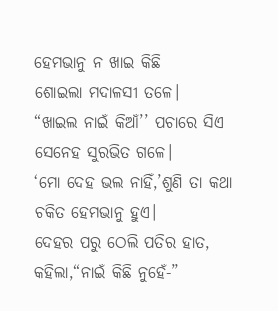ହେମଭାନୁ ନ ଖାଇ କିଛି
ଶୋଇଲା ମଦାଳସୀ ତଳେ।
“ଖାଇଲ ନାଇଁ କିଆଁ’’ ପଚାରେ ସିଏ
ସେନେହ ସୁରଭିତ ଗଳେ।
‘ମୋ ଦେହ ଭଲ ନାହିଁ,’ଶୁଣି ତା କଥା
ଚକିତ ହେମଭାନୁ ହୁଏ।
ଦେହର ପରୁ ଠେଲି ପତିର ହାତ,
କହିଲା,“ନାଇଁ କିଛି ନୁହେଁ-”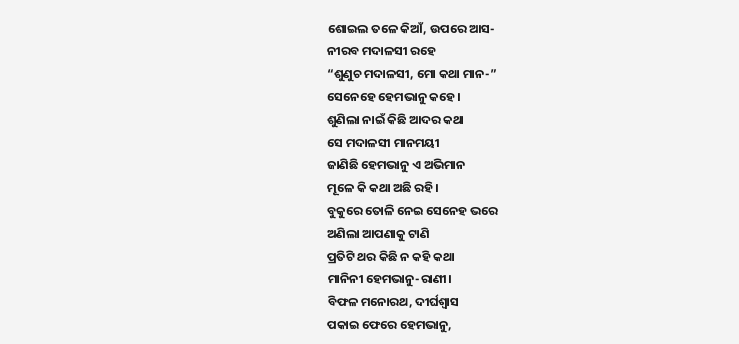ଶୋଇଲ ତଳେ କିଆଁ, ଉପରେ ଆସ-
ନୀରବ ମଦାଳସୀ ରହେ
“ଶୁଣୁଚ ମଦାଳସୀ, ମୋ କଥା ମାନ-”
ସେନେହେ ହେମଭାନୁ କହେ।
ଶୁଣିଲା ନାଇଁ କିଛି ଆଦର କଥା
ସେ ମଦାଳସୀ ମାନମୟୀ
ଜାଣିଛି ହେମଭାନୁ ଏ ଅଭିମାନ
ମୂଳେ କି କଥା ଅଛି ରହି।
ବୁକୁରେ ତୋଳି ନେଇ ସେନେହ ଭରେ
ଅଣିଲା ଆପଣାକୁ ଟାଣି
ପ୍ରତିଟି ଥର କିଛି ନ କହି କଥା
ମାନିନୀ ହେମଭାନୁ-ରାଣୀ।
ବିଫଳ ମନୋରଥ, ଦୀର୍ଘଶ୍ବାସ
ପକାଇ ଫେରେ ହେମଭାନୁ,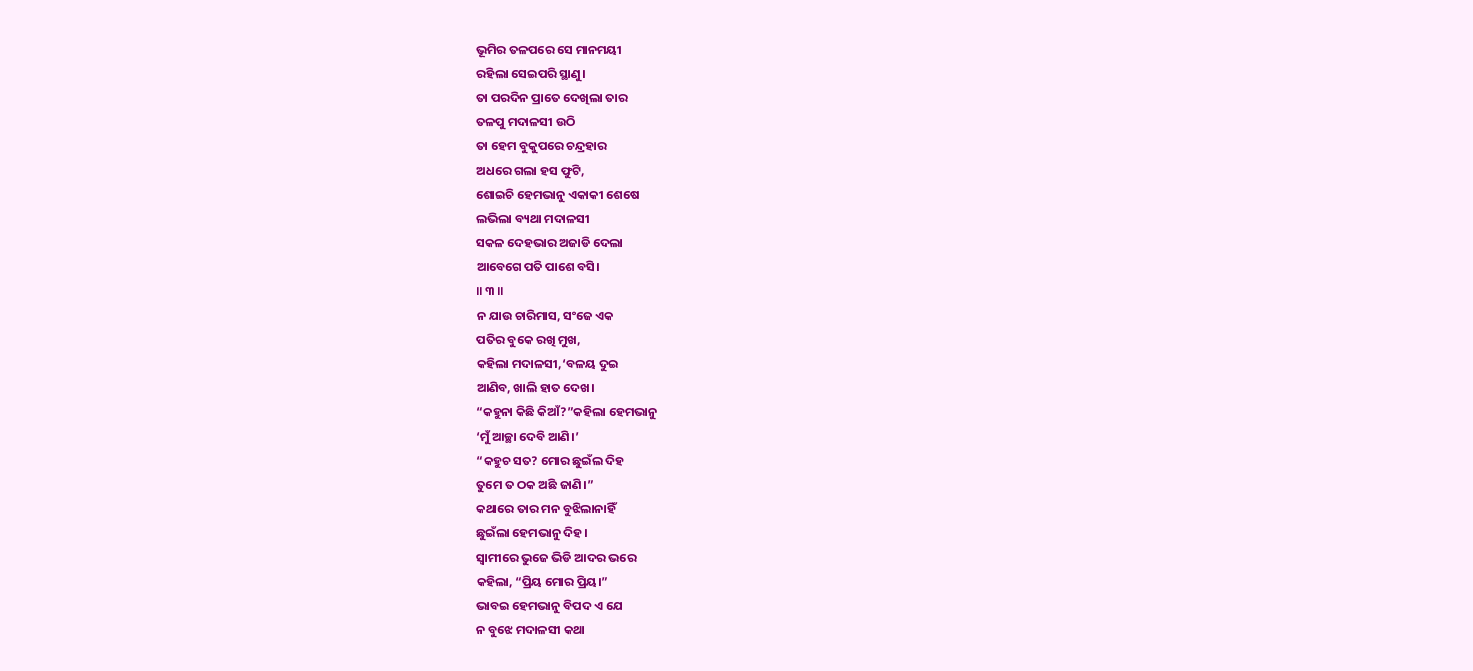ଭୂମିର ତଳପରେ ସେ ମାନମୟୀ
ରହିଲା ସେଇପରି ସ୍ଥାଣୁ।
ତା ପରଦିନ ପ୍ରାତେ ଦେଖିଲା ତାର
ତଳପୁ ମଦାଳସୀ ଉଠି
ତା ହେମ ବୁକୁପରେ ଚନ୍ଦ୍ରହାର
ଅଧରେ ଗଲା ହସ ଫୁଟି,
ଶୋଇଚି ହେମଭାନୁ ଏକାକୀ ଶେଷେ
ଲଭିଲା ବ୍ୟଥା ମଦାଳସୀ
ସକଳ ଦେହଭାର ଅଜାଡି ଦେଲା
ଆବେଗେ ପତି ପାଶେ ବସି।
॥ ୩ ॥
ନ ଯାଉ ଚାରିମାସ, ସଂଜେ ଏକ
ପତିର ବୁକେ ରଖି ମୁଖ,
କହିଲା ମଦାଳସୀ,‘ବଳୟ ଦୁଇ
ଆଣିବ, ଖାଲି ହାତ ଦେଖ।
“କହୁନା କିଛି କିଆଁ?”କହିଲା ହେମଭାନୁ
‘ମୁଁ ଆଚ୍ଛା ଦେବି ଆଣି।’
“କହୁଚ ସତ? ମୋର ଛୁଇଁଲ ଦିହ
ତୁମେ ତ ଠକ ଅଛି ଜାଣି।”
କଥାରେ ତାର ମନ ବୁଝିଲାନାହିଁ
ଛୁଇଁଲା ହେମଭାନୁ ଦିହ।
ସ୍ବାମୀରେ ଭୁଜେ ଭିଡି ଆଦର ଭରେ
କହିଲା, “ପ୍ରିୟ ମୋର ପ୍ରିୟ।”
ଭାବଇ ହେମଭାନୁ ବିପଦ ଏ ଯେ
ନ ବୁଝେ ମଦାଳସୀ କଥା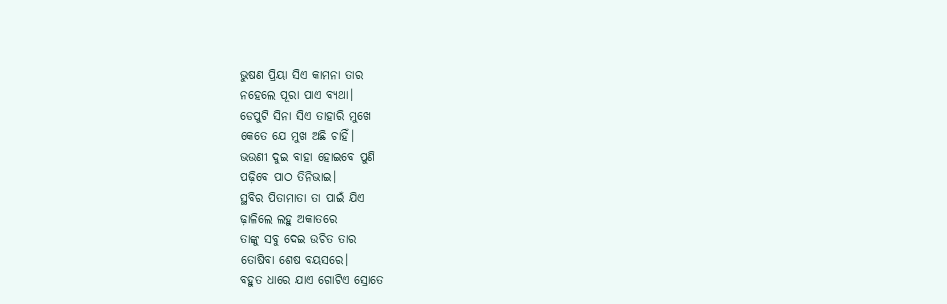ଭୁଷଣ ପ୍ରିୟା ସିଏ କାମନା ତାର
ନହେଲେ ପୂରା ପାଏ ବ୍ୟଥା।
ଡେପୁଟି ସିନା ସିଏ ତାହାରି ମୁଖେ
କେତେ ଯେ ମୁଖ ଅଛି ଚାହିଁ।
ଭଉଣୀ ଦୁଇ ବାହା ହୋଇବେ ପୁଣି
ପଢ଼ିବେ ପାଠ ତିନିଭାଇ।
ସ୍ଥବିର ପିତାମାତା ତା ପାଇଁ ଯିଏ
ଢ଼ାଳିଲେ ଲହୁ ଅକାତରେ
ତାଙ୍କୁ ସବୁ ଦେଇ ଉଚିତ ତାର
ତୋଷିବା ଶେଷ ବୟସରେ।
ବହୁତ ଧାରେ ଯାଏ ଗୋଟିଏ ସ୍ରୋତେ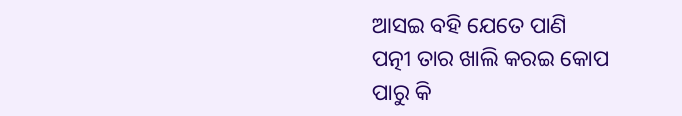ଆସଇ ବହି ଯେତେ ପାଣି
ପତ୍ନୀ ତାର ଖାଲି କରଇ କୋପ
ପାରୁ କି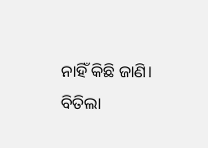ନାହିଁ କିଛି ଜାଣି।
ବିତିଲା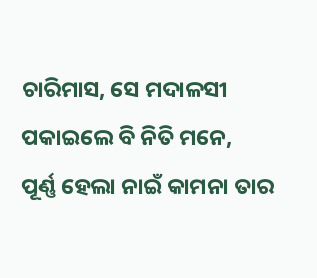ଚାରିମାସ, ସେ ମଦାଳସୀ
ପକାଇଲେ ବି ନିତି ମନେ,
ପୂର୍ଣ୍ଣ ହେଲା ନାଇଁ କାମନା ତାର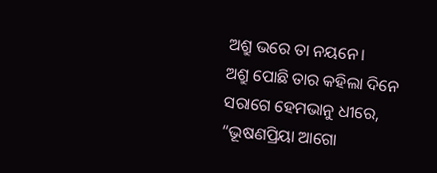ଅଶ୍ରୁ ଭରେ ତା ନୟନେ।
ଅଶ୍ରୁ ପୋଛି ତାର କହିଲା ଦିନେ
ସରାଗେ ହେମଭାନୁ ଧୀରେ,
“ଭୂଷଣପ୍ରିୟା ଆଗୋ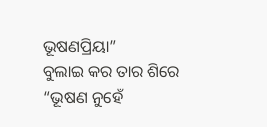ଭୂଷଣପ୍ରିୟା”
ବୁଲାଇ କର ତାର ଶିରେ
“ଭୂଷଣ ନୁହେଁ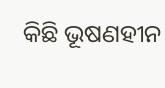କିଛି ଭୂଷଣହୀନ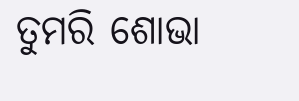ତୁମରି ଶୋଭା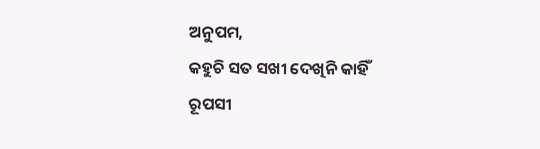ଅନୁପମ,
କହୁଚି ସତ ସଖୀ ଦେଖିନି କାହିଁ
ରୂପସୀ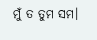ମୁଁ ତ ତୁମ ସମ।